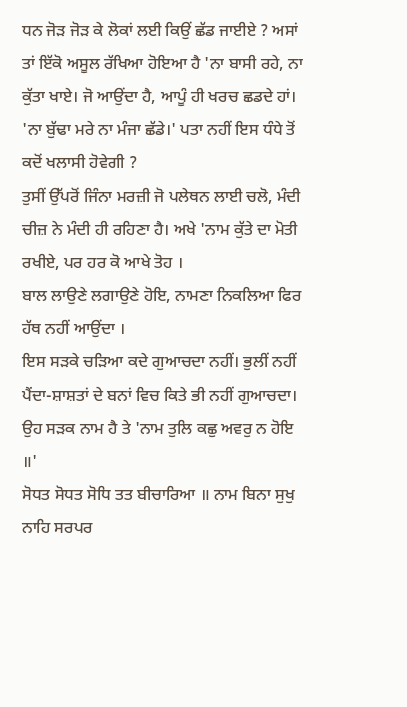ਧਨ ਜੋੜ ਜੋੜ ਕੇ ਲੋਕਾਂ ਲਈ ਕਿਉਂ ਛੱਡ ਜਾਈਏ ? ਅਸਾਂ ਤਾਂ ਇੱਕੋ ਅਸੂਲ ਰੱਖਿਆ ਹੋਇਆ ਹੈ 'ਨਾ ਬਾਸੀ ਰਹੇ, ਨਾ ਕੁੱਤਾ ਖਾਏ। ਜੋ ਆਉਂਦਾ ਹੈ, ਆਪੂੰ ਹੀ ਖਰਚ ਛਡਦੇ ਹਾਂ।
'ਨਾ ਬੁੱਢਾ ਮਰੇ ਨਾ ਮੰਜਾ ਛੱਡੇ।' ਪਤਾ ਨਹੀਂ ਇਸ ਧੰਧੇ ਤੋਂ ਕਦੋਂ ਖਲਾਸੀ ਹੋਵੇਗੀ ?
ਤੁਸੀਂ ਉੱਪਰੋਂ ਜਿੰਨਾ ਮਰਜ਼ੀ ਜੋ ਪਲੇਥਨ ਲਾਈ ਚਲੋ, ਮੰਦੀ ਚੀਜ਼ ਨੇ ਮੰਦੀ ਹੀ ਰਹਿਣਾ ਹੈ। ਅਖੇ 'ਨਾਮ ਕੁੱਤੇ ਦਾ ਮੋਤੀ ਰਖੀਏ, ਪਰ ਹਰ ਕੋ ਆਖੇ ਤੋਹ ।
ਬਾਲ ਲਾਉਣੇ ਲਗਾਉਣੇ ਹੋਇ, ਨਾਮਣਾ ਨਿਕਲਿਆ ਫਿਰ ਹੱਥ ਨਹੀਂ ਆਉਂਦਾ ।
ਇਸ ਸੜਕੇ ਚੜਿਆ ਕਦੇ ਗੁਆਚਦਾ ਨਹੀਂ। ਭੁਲੀਂ ਨਹੀਂ ਪੈਂਦਾ-ਸ਼ਾਸ਼ਤਾਂ ਦੇ ਬਨਾਂ ਵਿਚ ਕਿਤੇ ਭੀ ਨਹੀਂ ਗੁਆਚਦਾ। ਉਹ ਸੜਕ ਨਾਮ ਹੈ ਤੇ 'ਨਾਮ ਤੁਲਿ ਕਛੁ ਅਵਰੁ ਨ ਹੋਇ ॥'
ਸੋਧਤ ਸੋਧਤ ਸੋਧਿ ਤਤ ਬੀਚਾਰਿਆ ॥ ਨਾਮ ਬਿਨਾ ਸੁਖੁ ਨਾਹਿ ਸਰਪਰ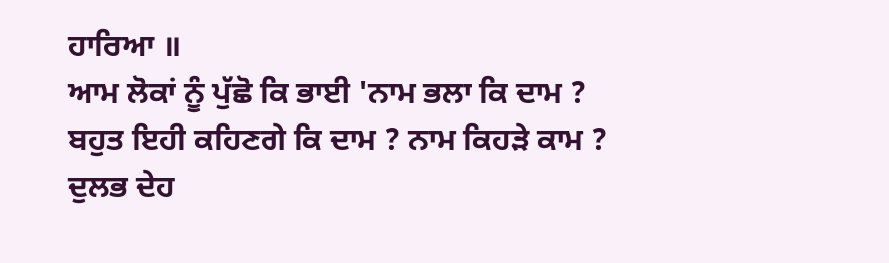ਹਾਰਿਆ ॥
ਆਮ ਲੋਕਾਂ ਨੂੰ ਪੁੱਛੋ ਕਿ ਭਾਈ 'ਨਾਮ ਭਲਾ ਕਿ ਦਾਮ ? ਬਹੁਤ ਇਹੀ ਕਹਿਣਗੇ ਕਿ ਦਾਮ ? ਨਾਮ ਕਿਹੜੇ ਕਾਮ ?
ਦੁਲਭ ਦੇਹ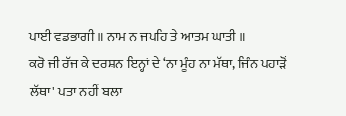ਪਾਈ ਵਡਭਾਗੀ ॥ ਨਾਮ ਨ ਜਪਹਿ ਤੇ ਆਤਮ ਘਾਤੀ ॥
ਕਰੋ ਜੀ ਰੱਜ ਕੇ ਦਰਸ਼ਨ ਇਨ੍ਹਾਂ ਦੇ ‘ਨਾ ਮੂੰਹ ਨਾ ਮੱਥਾ, ਜਿੰਨ ਪਹਾੜੋਂ ਲੱਥਾ' ਪਤਾ ਨਹੀਂ ਬਲਾ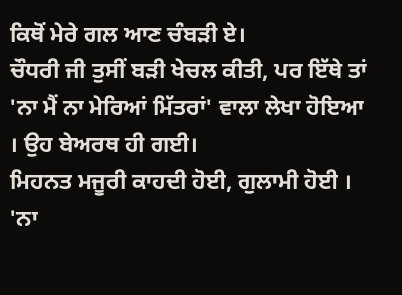ਕਿਥੋਂ ਮੇਰੇ ਗਲ ਆਣ ਚੰਬੜੀ ਏ।
ਚੌਧਰੀ ਜੀ ਤੁਸੀਂ ਬੜੀ ਖੇਚਲ ਕੀਤੀ, ਪਰ ਇੱਥੇ ਤਾਂ 'ਨਾ ਮੈਂ ਨਾ ਮੇਰਿਆਂ ਮਿੱਤਰਾਂ' ਵਾਲਾ ਲੇਖਾ ਹੋਇਆ । ਉਹ ਬੇਅਰਥ ਹੀ ਗਈ।
ਮਿਹਨਤ ਮਜੂਰੀ ਕਾਹਦੀ ਹੋਈ, ਗੁਲਾਮੀ ਹੋਈ । 'ਨਾ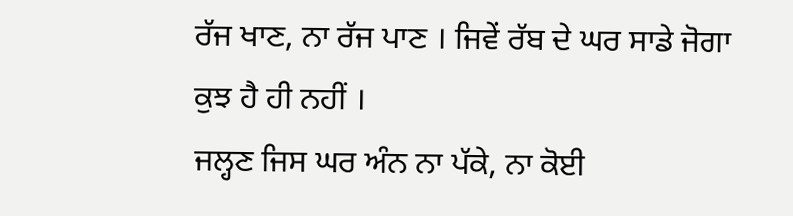ਰੱਜ ਖਾਣ, ਨਾ ਰੱਜ ਪਾਣ । ਜਿਵੇਂ ਰੱਬ ਦੇ ਘਰ ਸਾਡੇ ਜੋਗਾ ਕੁਝ ਹੈ ਹੀ ਨਹੀਂ ।
ਜਲ੍ਹਣ ਜਿਸ ਘਰ ਅੰਨ ਨਾ ਪੱਕੇ, ਨਾ ਕੋਈ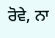ਰੋਵੇ, ਨਾ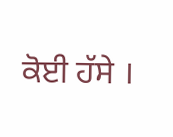ਕੋਈ ਹੱਸੇ ।